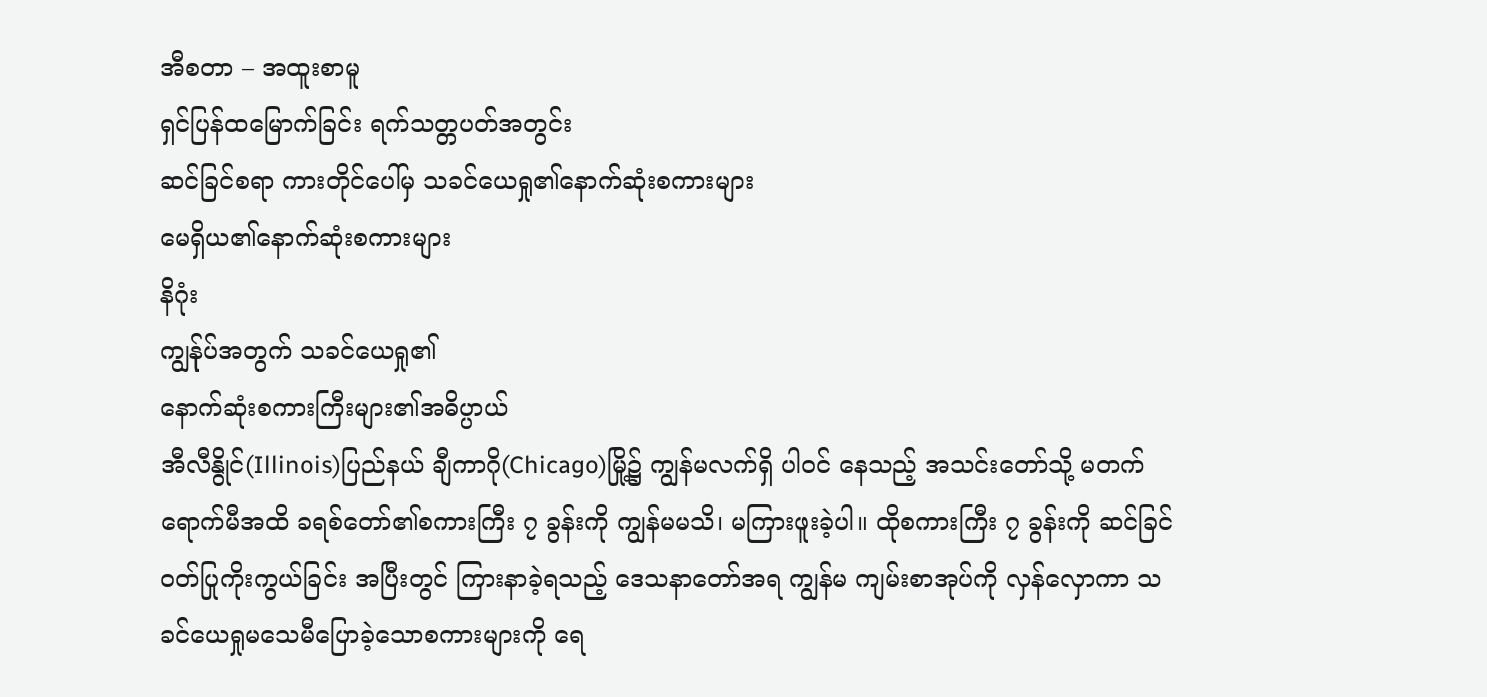အီစတာ – အထူးစာမူ
ရှင်ပြန်ထမြောက်ခြင်း ရက်သတ္တပတ်အတွင်း
ဆင်ခြင်စရာ ကားတိုင်ပေါ်မှ သခင်ယေရှု၏နောက်ဆုံးစကားများ
မေရှိယ၏နောက်ဆုံးစကားများ
နိဂုံး
ကျွန်ုပ်အတွက် သခင်ယေရှု၏
နောက်ဆုံးစကားကြီးများ၏အဓိပ္ပာယ်
အီလီနွိုင်(Illinois)ပြည်နယ် ချီကာဂို(Chicago)မြို့၌ ကျွန်မလက်ရှိ ပါဝင် နေသည့် အသင်းတော်သို့ မတက်ရောက်မီအထိ ခရစ်တော်၏စကားကြီး ၇ ခွန်းကို ကျွန်မမသိ၊ မကြားဖူးခဲ့ပါ။ ထိုစကားကြီး ၇ ခွန်းကို ဆင်ခြင်ဝတ်ပြုကိုးကွယ်ခြင်း အပြီးတွင် ကြားနာခဲ့ရသည့် ဒေသနာတော်အရ ကျွန်မ ကျမ်းစာအုပ်ကို လှန်လှောကာ သခင်ယေရှုမသေမီပြောခဲ့သောစကားများကို ရေ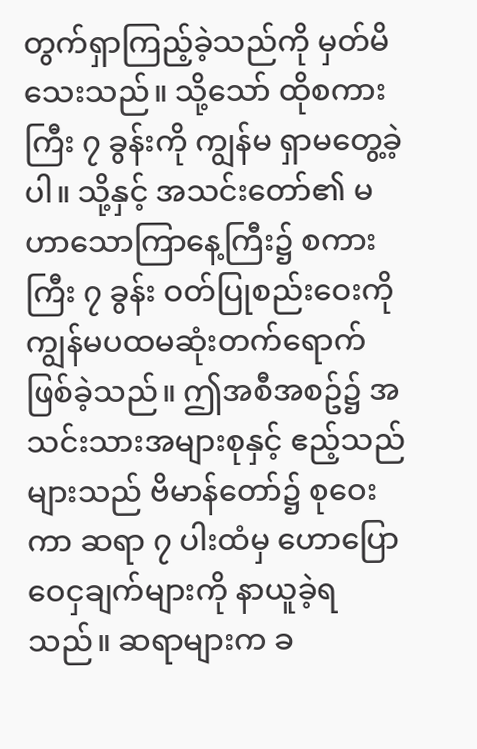တွက်ရှာကြည့်ခဲ့သည်ကို မှတ်မိသေးသည်။ သို့သော် ထိုစကားကြီး ၇ ခွန်းကို ကျွန်မ ရှာမတွေ့ခဲ့ပါ။ သို့နှင့် အသင်းတော်၏ မဟာသောကြာနေ့ကြီး၌ စကားကြီး ၇ ခွန်း ဝတ်ပြုစည်းဝေးကို ကျွန်မပထမဆုံးတက်ရောက်ဖြစ်ခဲ့သည်။ ဤအစီအစဥ်၌ အသင်းသားအများစုနှင့် ဧည့်သည်များသည် ဗိမာန်တော်၌ စုဝေးကာ ဆရာ ၇ ပါးထံမှ ဟောပြောဝေငှချက်များကို နာယူခဲ့ရသည်။ ဆရာများက ခ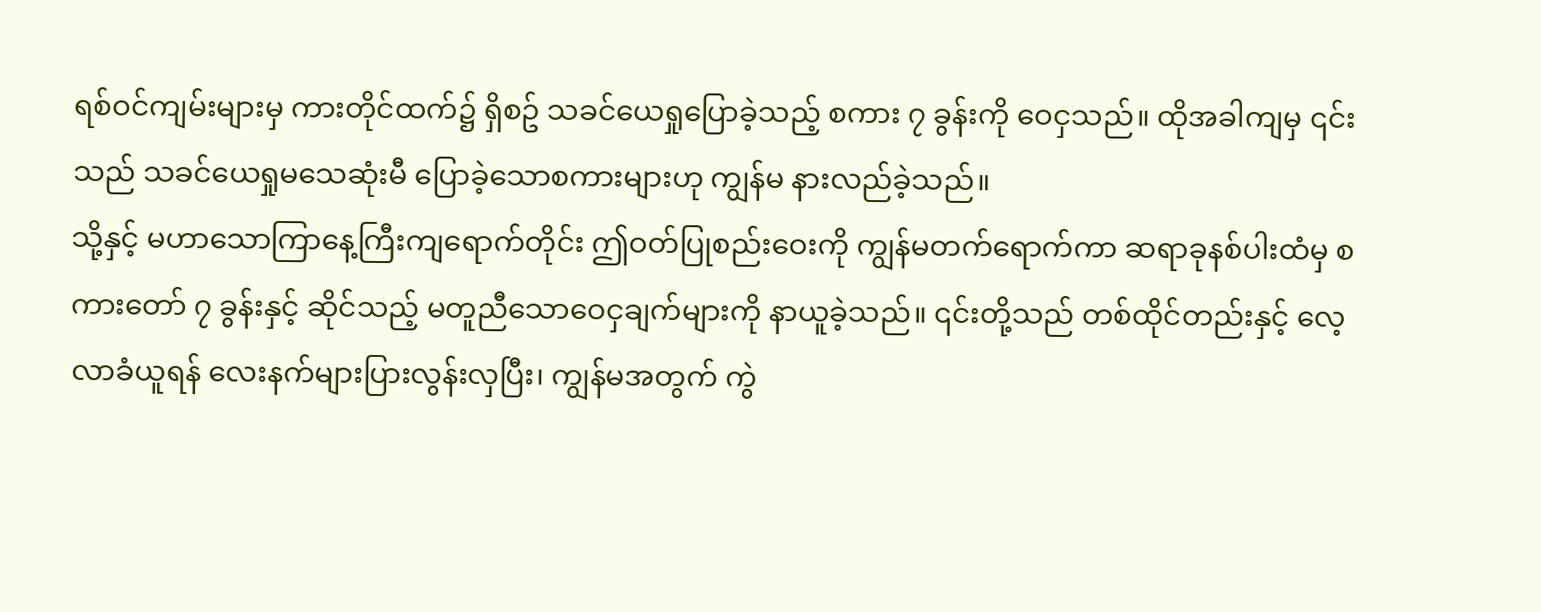ရစ်ဝင်ကျမ်းများမှ ကားတိုင်ထက်၌ ရှိစဥ် သခင်ယေရှုပြောခဲ့သည့် စကား ၇ ခွန်းကို ဝေငှသည်။ ထိုအခါကျမှ ၎င်းသည် သခင်ယေရှုမသေဆုံးမီ ပြောခဲ့သောစကားများဟု ကျွန်မ နားလည်ခဲ့သည်။
သို့နှင့် မဟာသောကြာနေ့ကြီးကျရောက်တိုင်း ဤဝတ်ပြုစည်းဝေးကို ကျွန်မတက်ရောက်ကာ ဆရာခုနစ်ပါးထံမှ စကားတော် ၇ ခွန်းနှင့် ဆိုင်သည့် မတူညီသောဝေငှချက်များကို နာယူခဲ့သည်။ ၎င်းတို့သည် တစ်ထိုင်တည်းနှင့် လေ့လာခံယူရန် လေးနက်များပြားလွန်းလှပြီး၊ ကျွန်မအတွက် ကွဲ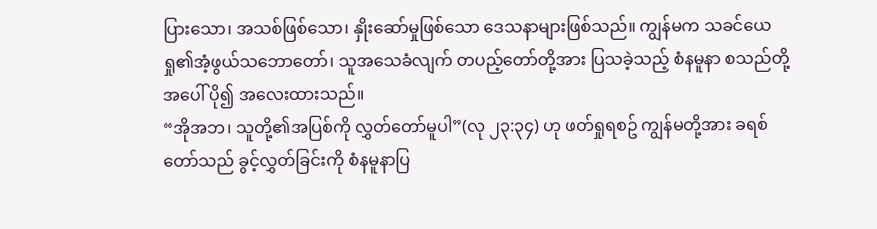ပြားသော၊ အသစ်ဖြစ်သော၊ နှိုးဆော်မှုဖြစ်သော ဒေသနာများဖြစ်သည်။ ကျွန်မက သခင်ယေရှု၏အံ့ဖွယ်သဘောတော်၊ သူအသေခံလျက် တပည့်တော်တို့အား ပြသခဲ့သည့် စံနမူနာ စသည်တို့အပေါ် ပို၍ အလေးထားသည်။
“အိုအဘ၊ သူတို့၏အပြစ်ကို လွှတ်တော်မူပါ”(လု ၂၃:၃၄) ဟု ဖတ်ရှုရစဥ် ကျွန်မတို့အား ခရစ်တော်သည် ခွင့်လွှတ်ခြင်းကို စံနမူနာပြ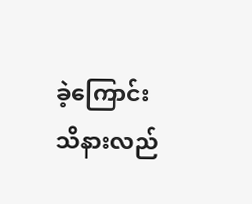ခဲ့ကြောင်း သိနားလည်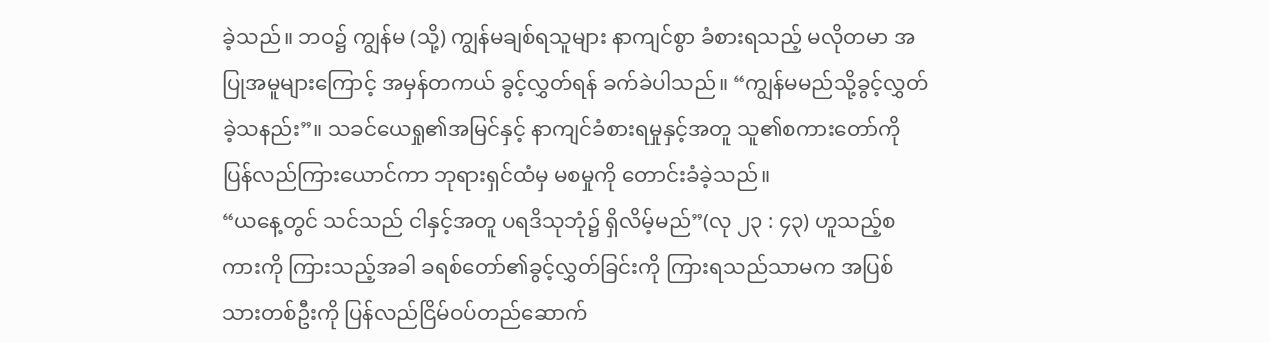ခဲ့သည်။ ဘဝ၌ ကျွန်မ (သို့) ကျွန်မချစ်ရသူများ နာကျင်စွာ ခံစားရသည့် မလိုတမာ အပြုအမူများကြောင့် အမှန်တကယ် ခွင့်လွှတ်ရန် ခက်ခဲပါသည်။ “ကျွန်မမည်သို့ခွင့်လွှတ်ခဲ့သနည်း”။ သခင်ယေရှု၏အမြင်နှင့် နာကျင်ခံစားရမှုနှင့်အတူ သူ၏စကားတော်ကို ပြန်လည်ကြားယောင်ကာ ဘုရားရှင်ထံမှ မစမှုကို တောင်းခံခဲ့သည်။
“ယနေ့တွင် သင်သည် ငါနှင့်အတူ ပရဒိသုဘုံ၌ ရှိလိမ့်မည်”(လု ၂၃ : ၄၃) ဟူသည့်စကားကို ကြားသည့်အခါ ခရစ်တော်၏ခွင့်လွှတ်ခြင်းကို ကြားရသည်သာမက အပြစ်သားတစ်ဦးကို ပြန်လည်ငြိမ်ဝပ်တည်ဆောက်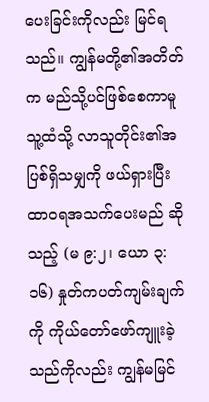ပေးခြင်းကိုလည်း မြင်ရသည်။ ကျွန်မတို့၏အတိတ်က မည်သို့ပင်ဖြစ်စေကာမူ သူ့ထံသို့ လာသူတိုင်း၏အပြစ်ရှိသမျှကို ဖယ်ရှားပြီး ထာဝရအသက်ပေးမည် ဆိုသည့် (မ ၉:၂၊ ယော ၃:၁၆) နှုတ်ကပတ်ကျမ်းချက်ကို ကိုယ်တော်ဖော်ကျူးခဲ့သည်ကိုလည်း ကျွန်မမြင်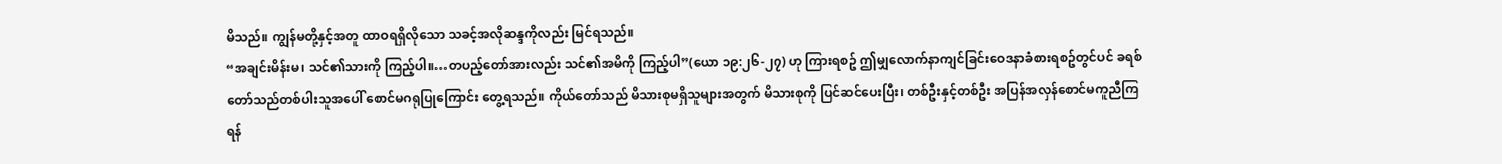မိသည်။ ကျွန်မတို့နှင့်အတူ ထာဝရရှိလိုသော သခင့်အလိုဆန္ဒကိုလည်း မြင်ရသည်။
“အချင်းမိန်းမ၊ သင်၏သားကို ကြည့်ပါ။…တပည့်တော်အားလည်း သင်၏အမိကို ကြည့်ပါ”(ယော ၁၉:၂၆-၂၇) ဟု ကြားရစဥ် ဤမျှလောက်နာကျင်ခြင်းဝေဒနာခံစားရစဥ်တွင်ပင် ခရစ်တော်သည်တစ်ပါးသူအပေါ် စောင်မဂရုပြုကြောင်း တွေ့ရသည်။ ကိုယ်တော်သည် မိသားစုမရှိသူများအတွက် မိသားစုကို ပြင်ဆင်ပေးပြီး၊ တစ်ဦးနှင့်တစ်ဦး အပြန်အလှန်စောင်မကူညီကြရန်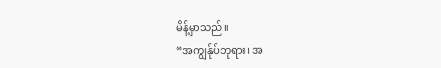မိန့်မှာသည်။
“အကျွန်ုပ်ဘုရား၊ အ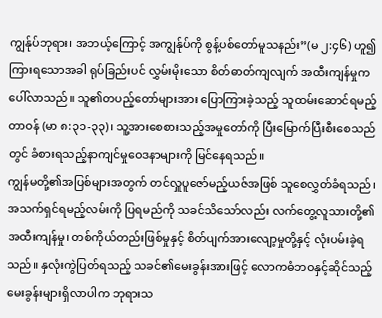ကျွန်ုပ်ဘုရား၊ အဘယ့်ကြောင့် အကျွန်ုပ်ကို စွန့်ပစ်တော်မူသနည်း”(မ ၂:၄၆) ဟူ၍ ကြားရသောအခါ ရုပ်ခြည်းပင် လွှမ်းမိုးသော စိတ်ဓာတ်ကျလျက် အထီးကျန်မှုက ပေါ်လာသည်။ သူ၏တပည့်တော်များအား ပြောကြားခဲ့သည့် သူထမ်းဆောင်ရမည့်တာဝန် (မာ ၈:၃၁-၃၃)၊ သူ့အားစေစားသည့်အမှုတော်ကို ပြီးမြောက်ပြီးစီးစေသည်တွင် ခံစားရသည့်နာကျင်မှုဝေဒနာများကို မြင်နေရသည်။
ကျွန်မတို့၏အပြစ်များအတွက် တင်လှူပူဇော်မည့်ယဇ်အဖြစ် သူစေလွှတ်ခံရသည်၊ အသက်ရှင်ရမည့်လမ်းကို ပြရမည်ကို သခင်သိသော်လည်း လက်တွေ့လူသားတို့၏အထီးကျန်မှု၊ တစ်ကိုယ်တည်းဖြစ်မှုနှင့် စိတ်ပျက်အားလျော့မှုတို့နှင့် လုံးပမ်းခဲ့ရသည်။ နှလုံးကွဲပြတ်ရသည့် သခင်၏မေးခွန်းအားဖြင့် လောကဓံဘဝနှင့်ဆိုင်သည့်မေးခွန်းများရှိလာပါက ဘုရားသ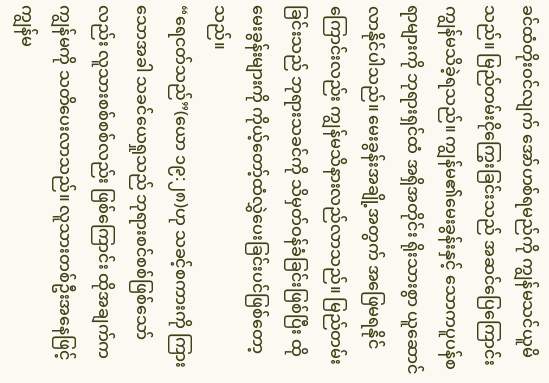ခင်ထံတိုးဝင်လျက် အော်ဟစ်ရမည်ကို ကျွန်မသင်ယူမိသည်။ မြည်တမ်းငိုကြွေးခြင်းသည် အဆင်ပြေကြောင်း ကျွန်မသိခဲ့ရသည်။ ကျွန်မ၏မေးခွန်းနှင့် သောကပူပန်စရာများကို ဘုရားရှင်ထံ အရှိအတိုင်း ရိုးသားစွာ ယူဆောင်လာနိုင်ပါသည်။ မေးခွန်းအချို့အတွက် အဖြေမရနိုင်ကြောင်းလည်း ကျွန်မသိနားလည်လာသည်။ မြည်တမ်းခြင်းသည် ဘုရားသခင်ကို သိမှတ်ဝန်ခံခြင်းဖြစ်ပြီး ထိုမေးခွန်းများကို ကိုယ့်တော့်ထံလွှဲပေးခြင်းပင်ဖြစ်တော့သည်။
“ရေငတ်သည်”(ယော ၁၉:၂၈)ဟု သခင့်စကားကို ကြားသောအခါ သခင်ယေရှုသည် ဘုရားစင်စစ်ဖြစ်သော်လည်း လူသားစစ်စစ်လည်း ဖြစ်ကြောင်း ထိုအချက်က ကျွန်မကို သတိပေးလာသည်။ လူသားတစ်ဦးအနေဖြင့် ကျွန်မ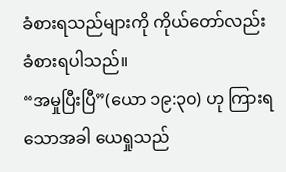ခံစားရသည်များကို ကိုယ်တော်လည်း ခံစားရပါသည်။
“အမှုပြီးပြီ”(ယော ၁၉:၃၀) ဟု ကြားရသောအခါ ယေရှုသည်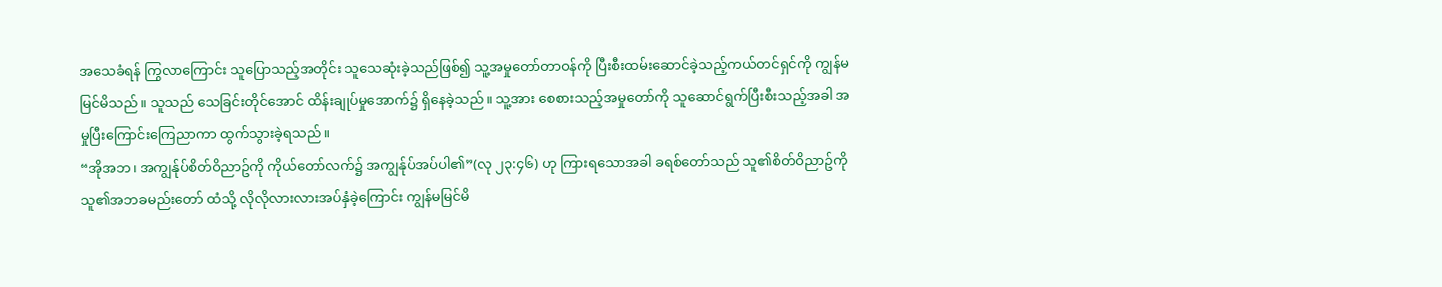အသေခံရန် ကြွလာကြောင်း သူပြောသည့်အတိုင်း သူသေဆုံးခဲ့သည်ဖြစ်၍ သူ့အမှုတော်တာဝန်ကို ပြီးစီးထမ်းဆောင်ခဲ့သည့်ကယ်တင်ရှင်ကို ကျွန်မမြင်မိသည်။ သူသည် သေခြင်းတိုင်အောင် ထိန်းချုပ်မှုအောက်၌ ရှိနေခဲ့သည်။ သူ့အား စေစားသည့်အမှုတော်ကို သူဆောင်ရွက်ပြီးစီးသည့်အခါ အမှုပြီးကြောင်းကြေညာကာ ထွက်သွားခဲ့ရသည်။
“အိုအဘ၊ အကျွန်ုပ်စိတ်ဝိညာဥ်ကို ကိုယ်တော်လက်၌ အကျွန်ုပ်အပ်ပါ၏”(လု ၂၃:၄၆) ဟု ကြားရသောအခါ ခရစ်တော်သည် သူ၏စိတ်ဝိညာဥ်ကို သူ၏အဘခမည်းတော် ထံသို့ လိုလိုလားလားအပ်နှံခဲ့ကြောင်း ကျွန်မမြင်မိ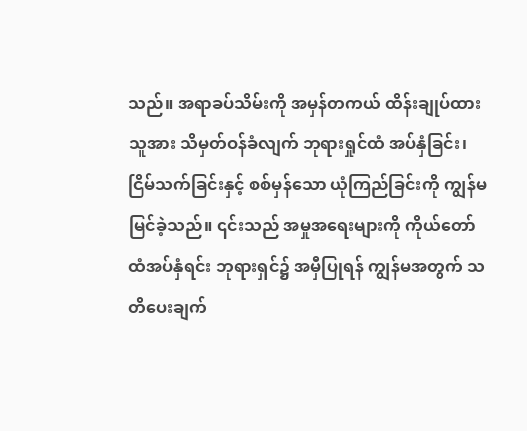သည်။ အရာခပ်သိမ်းကို အမှန်တကယ် ထိန်းချုပ်ထားသူအား သိမှတ်ဝန်ခံလျက် ဘုရားရှုင်ထံ အပ်နှံခြင်း၊ ငြိမ်သက်ခြင်းနှင့် စစ်မှန်သော ယုံကြည်ခြင်းကို ကျွန်မမြင်ခဲ့သည်။ ၎င်းသည် အမှုအရေးများကို ကိုယ်တော်ထံအပ်နှံရင်း ဘုရားရှင်၌ အမှီပြုရန် ကျွန်မအတွက် သတိပေးချက်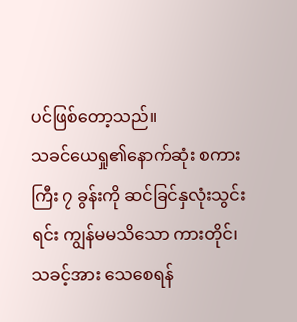ပင်ဖြစ်တော့သည်။
သခင်ယေရှု၏နောက်ဆုံး စကားကြီး ၇ ခွန်းကို ဆင်ခြင်နှလုံးသွင်းရင်း ကျွန်မမသိသော ကားတိုင်၊ သခင့်အား သေစေရန်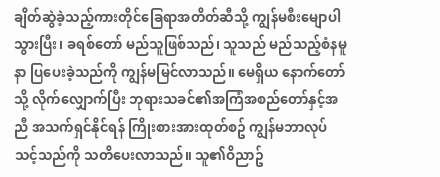ချိတ်ဆွဲခဲ့သည့်ကားတိုင်ခြေရာအတိတ်ဆီသို့ ကျွန်မစီးမျောပါသွားပြီး၊ ခရစ်တော် မည်သူဖြစ်သည်၊ သူသည် မည်သည့်စံနမူနာ ပြပေးခဲ့သည်ကို ကျွန်မမြင်လာသည်။ မေရှိယ နောက်တော်သို့ လိုက်လျှောက်ပြီး ဘုရားသခင်၏အကြံအစည်တော်နှင့်အညီ အသက်ရှင်နိုင်ရန် ကြိုးစားအားထုတ်စဥ် ကျွန်မဘာလုပ်သင့်သည်ကို သတိပေးလာသည်။ သူ၏ဝိညာဥ်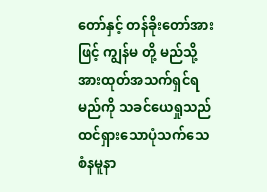တော်နှင့် တန်ခိုးတော်အားဖြင့် ကျွန်မ တို့ မည်သို့အားထုတ်အသက်ရှင်ရမည်ကို သခင်ယေရှုသည် ထင်ရှားသောပုံသက်သေစံနမူနာ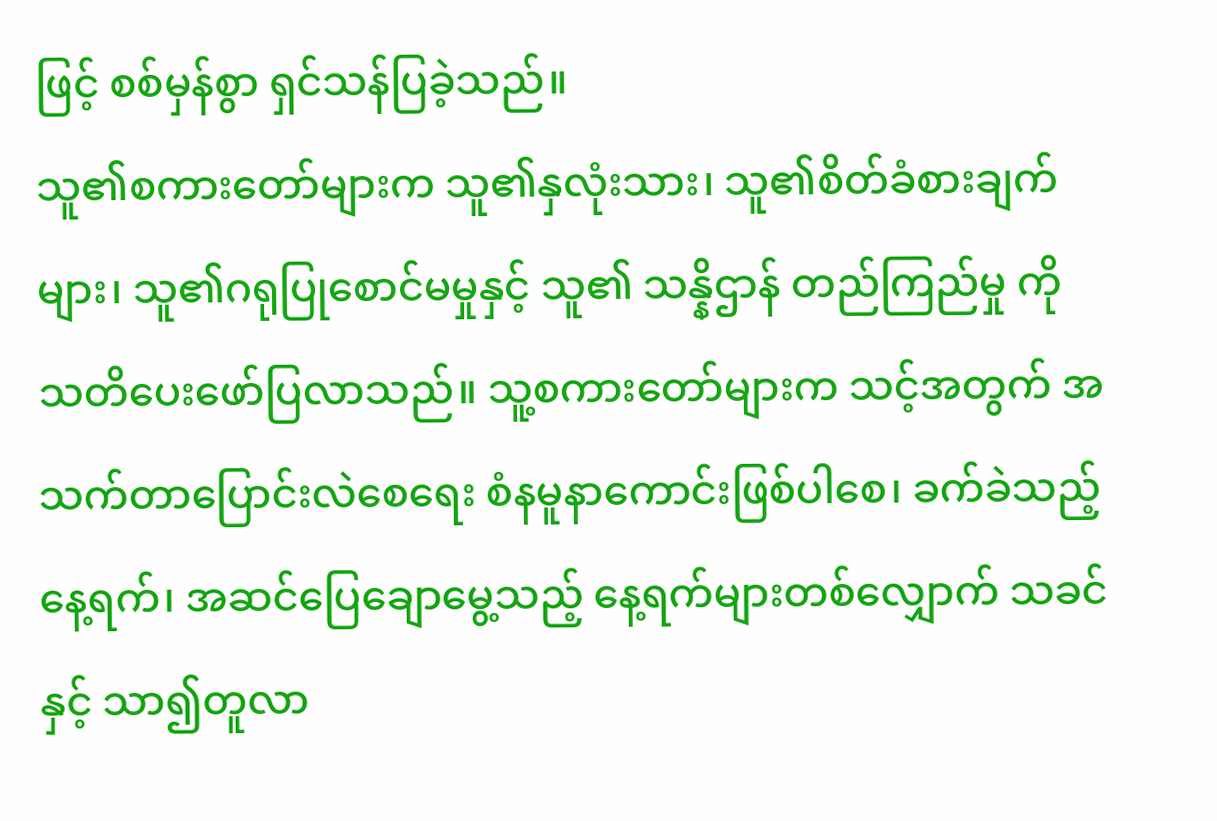ဖြင့် စစ်မှန်စွာ ရှင်သန်ပြခဲ့သည်။
သူ၏စကားတော်များက သူ၏နှလုံးသား၊ သူ၏စိတ်ခံစားချက်များ၊ သူ၏ဂရုပြုစောင်မမှုနှင့် သူ၏ သန္နိဌာန် တည်ကြည်မှု ကို သတိပေးဖော်ပြလာသည်။ သူ့စကားတော်များက သင့်အတွက် အသက်တာပြောင်းလဲစေရေး စံနမူနာကောင်းဖြစ်ပါစေ၊ ခက်ခဲသည့်နေ့ရက်၊ အဆင်ပြေချောမွေ့သည့် နေ့ရက်များတစ်လျှောက် သခင်နှင့် သာ၍တူလာ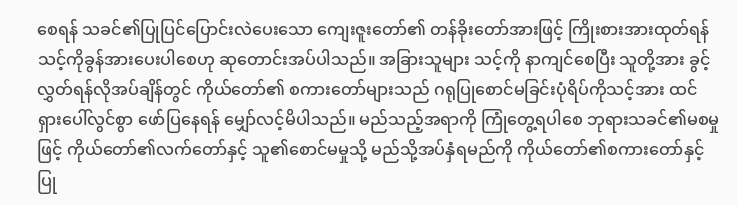စေရန် သခင်၏ပြုပြင်ပြောင်းလဲပေးသော ကျေးဇူးတော်၏ တန်ခိုးတော်အားဖြင့် ကြိုးစားအားထုတ်ရန် သင့်ကိုခွန်အားပေးပါစေဟု ဆုတောင်းအပ်ပါသည်။ အခြားသူများ သင့်ကို နာကျင်စေပြီး သူတို့အား ခွင့်လွှတ်ရန်လိုအပ်ချိန်တွင် ကိုယ်တော်၏ စကားတော်များသည် ဂရုပြုစောင်မခြင်းပုံရိပ်ကိုသင့်အား ထင်ရှားပေါ်လွင်စွာ ဖော်ပြနေရန် မျှော်လင့်မိပါသည်။ မည်သည့်အရာကို ကြုံတွေ့ရပါစေ ဘုရားသခင်၏မစမှုဖြင့် ကိုယ်တော်၏လက်တော်နှင့် သူ၏စောင်မမှုသို့ မည်သို့အပ်နှံရမည်ကို ကိုယ်တော်၏စကားတော်နှင့် ပြု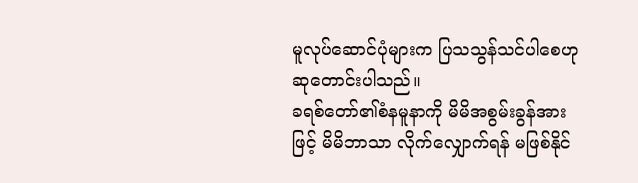မူလုပ်ဆောင်ပုံများက ပြသသွန်သင်ပါစေဟု ဆုတောင်းပါသည်။
ခရစ်တော်၏စံနမူနာကို မိမိအစွမ်းခွန်အားဖြင့် မိမိဘာသာ လိုက်လျှောက်ရန် မဖြစ်နိုင်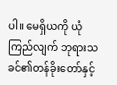ပါ။ မေရှိယကို ယုံကြည်လျက် ဘုရားသခင်၏တန်ခိုးတော်နှင့်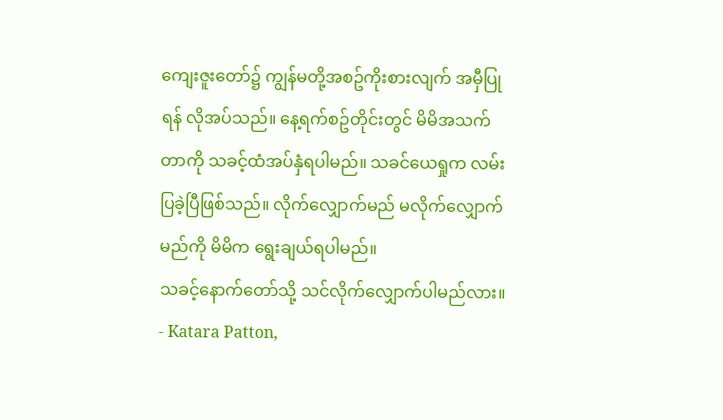ကျေးဇူးတော်၌ ကျွန်မတို့အစဥ်ကိုးစားလျက် အမှီပြုရန် လိုအပ်သည်။ နေ့ရက်စဥ်တိုင်းတွင် မိမိအသက်တာကို သခင့်ထံအပ်နှံရပါမည်။ သခင်ယေရှုက လမ်းပြခဲ့ပြီဖြစ်သည်။ လိုက်လျှောက်မည် မလိုက်လျှောက်မည်ကို မိမိက ရွေးချယ်ရပါမည်။
သခင့်နောက်တော်သို့ သင်လိုက်လျှောက်ပါမည်လား။
- Katara Patton,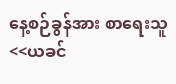နေ့စဉ်ခွန်အား စာရေးသူ
<<ယခင်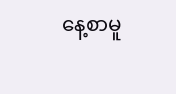နေ့စာမူ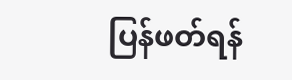ပြန်ဖတ်ရန်